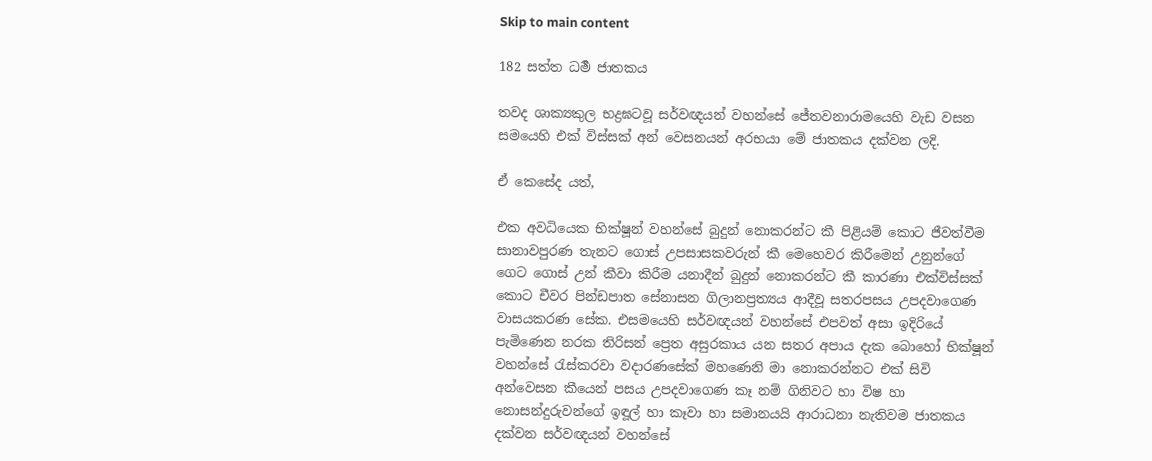Skip to main content

182 සත්ත ධර්‍ම ජාතකය

තවද ශාක්‍යකුල භද්‍රඝටවූ සර්වඥයන් වහන්සේ ජේතවනාරාමයෙහි වැඩ වසන සමයෙහි එක් විස්සක් අන් වෙසනයන් අරභයා මේ ජාතකය දක්වන ලදි.

ඒ කෙසේද යත්,

එක අවධියෙක භික්ෂූන් වහන්සේ බුදුන් නොකරන්ට කී පිළියම් කොට ජීවත්වීම සානාවපුරණ තැනට ගොස් උපසාසකවරුන් කී මෙහෙවර කිරීමෙන් උනුන්ගේ ගෙට ගොස් උන් කීවා කිරීම යනාදීන් බුදුන් නොකරන්ට කී කාරණා එක්විස්සක් කොට චීවර පින්ඩපාත සේනාසන ගිලානප්‍රත්‍යය ආදීවූ සතරපසය උපදවාගෙණ වාසයකරණ සේක. එසමයෙහි සර්වඥයන් වහන්සේ එපවත් අසා ඉදිරියේ පැමිණෙන නරක තිරිසන් ප්‍රෙත අසුරකාය යන සතර අපාය දැක බොහෝ භික්ෂූන් වහන්සේ රැස්කරවා වදාරණසේක් මහණෙනි මා නොකරන්නට එක් සිවි අන්වෙසන කීයෙන් පසය උපදවාගෙණ කෑ නම් ගිනිවට හා විෂ හා නොසන්දුරුවන්ගේ ඉඳූල් හා කෑවා හා සමානයයි ආරාධනා නැතිවම ජාතකය දක්වන සර්වඥයන් වහන්සේ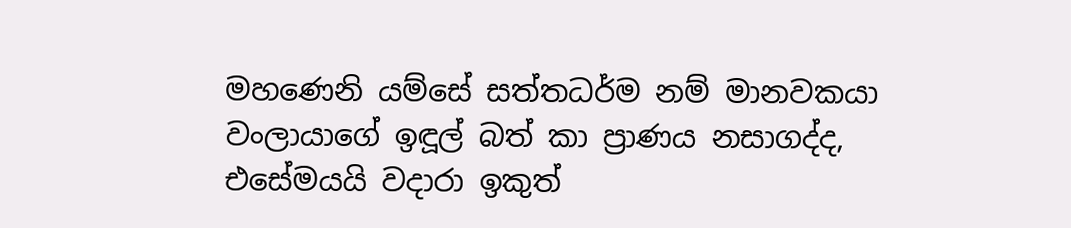මහණෙනි යම්සේ සත්තධර්ම නම් මානවකයා වංලායාගේ ඉඳූල් බත් කා ප්‍රාණය නසාගද්ද, එසේමයයි වදාරා ඉකුත්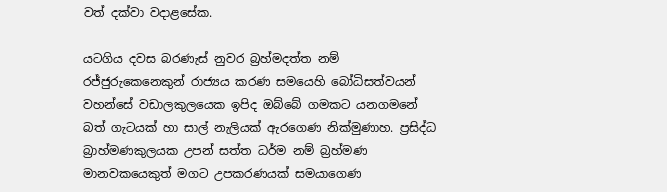වත් දක්වා වදාළසේක.

යටගිය දවස බරණැස් නුවර බ්‍රහ්මදත්ත නම් රජ්ජුරුකෙනෙකුන් රාජ්‍යය කරණ සමයෙහි බෝධිසත්වයන් වහන්සේ වඩාලකුලයෙක ඉපිද ඔබ්බේ ගමකට යනගමනේ බත් ගැටයක් හා සාල් නැලියක් ඇරගෙණ නික්මුණාහ. ප්‍රසිද්ධ බ්‍රාහ්මණකුලයක උපන් සත්ත ධර්ම නම් බ්‍රහ්මණ මානවකයෙකුත් මගට උපකරණයක් සමයාගෙණ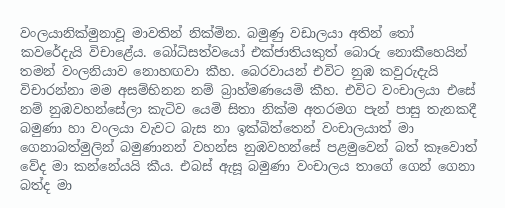වංලයානික්මුනාවූ මාවතින් නික්මින. බමුණු වඩාලයා අතින් තෝ කවරේදැයි විචාළේය. බෝධිසත්වයෝ එක්ජාතියකුත් බොරු නොකීහෙයින් තමන් වංලනියාව නොහඟවා කීහ. බෙරවායන් එවිට නුඹ කවුරුදැයි විචාරන්නා මම අසම්භිනන නම් බ්‍රාහ්මණයෙමි කීහ. එවිට වංචාලයා එසේ නම් නුඹවහන්සේලා කැටිව යෙමි සිතා නික්ම අතරමග පැන් පාසු තැනකදී බමුණා හා වංලයා වැවට බැස නා ඉක්බිත්තෙන් වංචාලයාත් මා ගෙනාබත්මුලින් බමුණානන් වහන්ස නුඹවහන්සේ පළමුවෙන් බත් කෑවොත් වේද මා කන්නේයයි කීය. එබස් ඇසූ බමුණා වංචාලය තාගේ ගෙන් ගෙනා බත්ද මා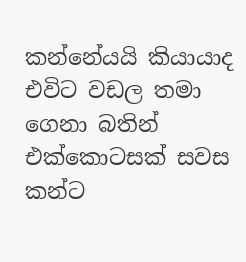කන්නේයයි කියායාද එවිට වඩල තමා ගෙනා බතින් එක්කොටසක් සවස කන්ට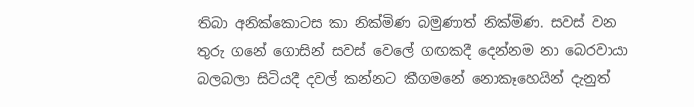තිබා අනික්කොටස කා නික්මිණ බමුණාත් නික්මිණ. සවස් වන තුරු ගනේ ගොසින් සවස් වෙලේ ගඟකදී දෙන්නම නා බෙරවායා බලබලා සිටියදී දවල් කන්නට කීගමනේ නොකෑහෙයින් දැනුත්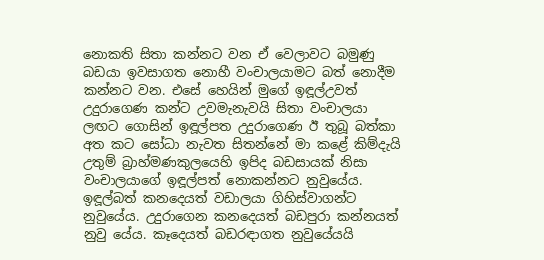නොකති සිතා කන්නට වන ඒ වෙලාවට බමුණු බඩයා ඉවසාගත නොහී වංචාලයාමට බත් නොදීම කන්නට වන. එසේ හෙයින් මුගේ ඉඳූල්උවත් උදුරාගෙණ කන්ට උවමැනැවයි සිතා වංචාලයා ලඟට ගොසින් ඉඳූල්පත උදුරාගෙණ ඊ තුබූ බත්කා අත කට සෝධා නැවත සිතන්නේ මා කළේ කිම්දැයි උතුම් බ්‍රාහ්මණකුලයෙහි ඉපිද බඩසායක් නිසා වංචාලයාගේ ඉඳූල්පත් නොකන්නට නුවුයේය. ඉඳූල්බත් කනදෙයත් වඩාලයා ගිහිස්වාගන්ට නුවුයේය. උදුරාගෙන කනදෙයත් බඩපුරා කන්නයත් නුවු යේය. කෑදෙයත් බඩරඳාගත නුවුයේයයි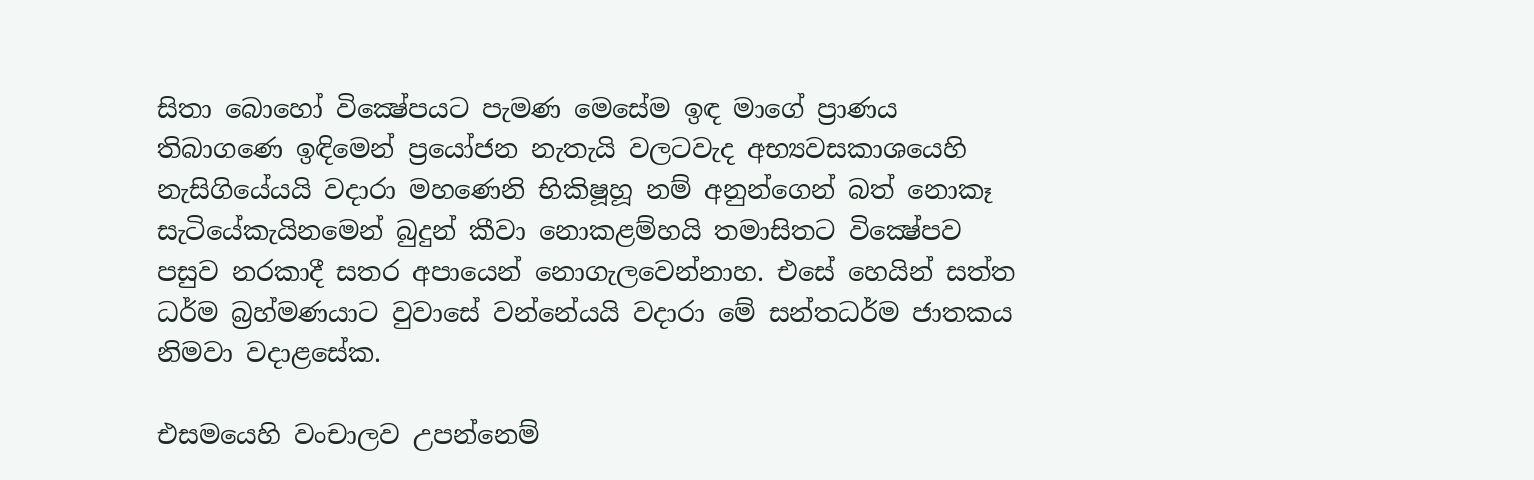සිතා බොහෝ වික්‍ෂේපයට පැමණ මෙසේම ඉඳ මාගේ ප්‍රාණය තිබාගණෙ ඉඳිමෙන් ප්‍රයෝජන නැතැයි වලටවැද අභ්‍යවසකාශයෙහි නැසිගියේයයි වදාරා මහණෙනි භිකිෂූහූ නම් අනුන්ගෙන් බත් නොකෑ සැටියේකැයිනමෙන් බුදුන් කීවා නොකළම්හයි තමාසිතට වික්‍ෂේපව පසුව නරකාදී සතර අපායෙන් නොගැලවෙන්නාහ. එසේ හෙයින් සත්ත ධර්ම බ්‍රහ්මණයාට වුවාසේ වන්නේයයි වදාරා මේ සන්තධර්ම ජාතකය නිමවා වදාළසේක.

එසමයෙහි වංචාලව උපන්නෙම්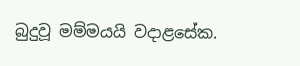බුදුවූ මම්මයයි වදාළසේක.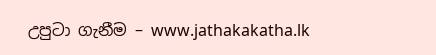උපුටා ගැනීම – www.jathakakatha.lk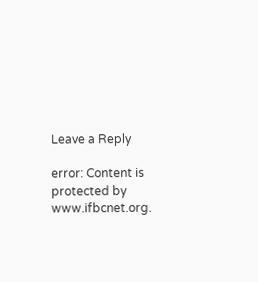Leave a Reply

error: Content is protected by www.ifbcnet.org.